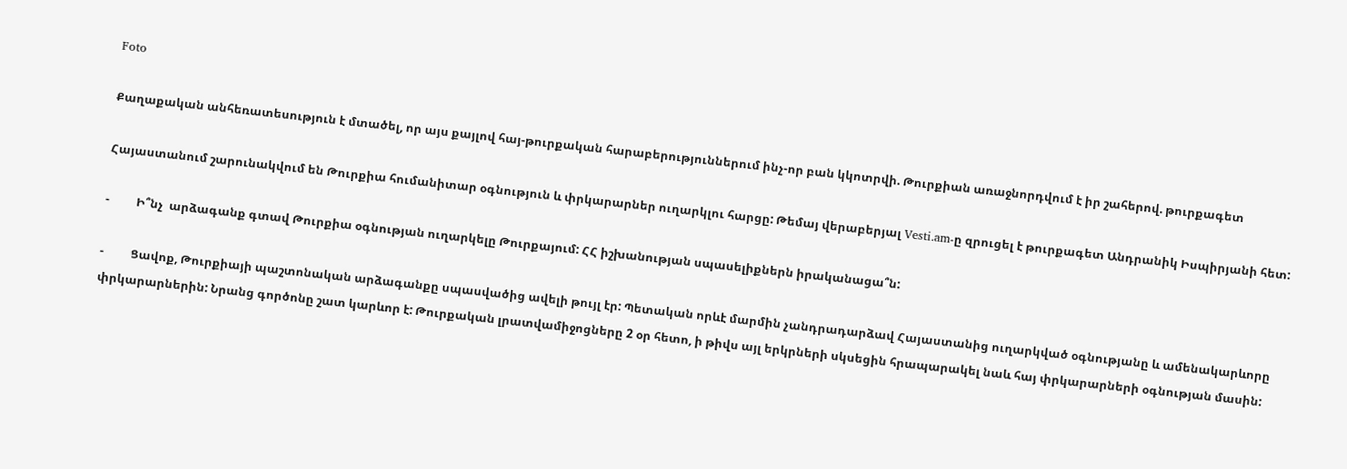Foto

Քաղաքական անհեռատեսություն է մտածել, որ այս քայլով հայ-թուրքական հարաբերություններում ինչ-որ բան կկոտրվի. Թուրքիան առաջնորդվում է իր շահերով. թուրքագետ

Հայաստանում շարունակվում են Թուրքիա հումանիտար օգնություն և փրկարարներ ուղարկլու հարցը: Թեմայ վերաբերյալ Vesti.am-ը զրուցել է թուրքագետ Անդրանիկ Իսպիրյանի հետ:

-         Ի՞նչ  արձագանք գտավ Թուրքիա օգնության ուղարկելը Թուրքայում: ՀՀ իշխանության սպասելիքներն իրականացա՞ն:

-         Ցավոք, Թուրքիայի պաշտոնական արձագանքը սպասվածից ավելի թույլ էր: Պետական որևէ մարմին չանդրադարձավ Հայաստանից ուղարկված օգնությանը և ամենակարևորը փրկարարներին: Նրանց գործոնը շատ կարևոր է: Թուրքական լրատվամիջոցները 2 օր հետո, ի թիվս այլ երկրների սկսեցին հրապարակել նաև հայ փրկարարների օգնության մասին: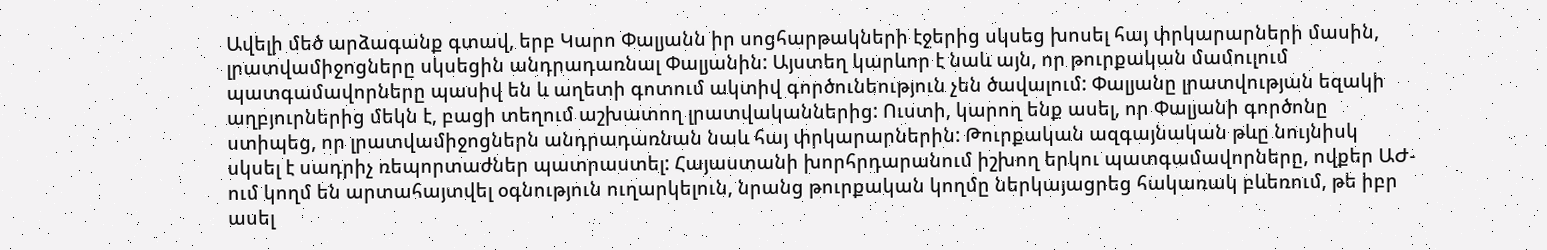Ավելի մեծ արձագանք գտավ, երբ Կարո Փալյանն իր սոցհարթակների էջերից սկսեց խոսել հայ փրկարարների մասին, լրատվամիջոցները սկսեցին անդրադառնալ Փալյանին: Այստեղ կարևոր է նաև այն, որ թուրքական մամուլում պատգամավորները պասիվ են և աղետի գոտում ակտիվ գործունեություն չեն ծավալում: Փալյանը լրատվության եզակի աղբյուրներից մեկն է, բացի տեղում աշխատող լրատվականներից: Ուստի, կարող ենք ասել, որ Փալյանի գործոնը ստիպեց, որ լրատվամիջոցներն անդրադառնան նաև հայ փրկարարներին: Թուրքական ազգայնական թևը նույնիսկ սկսել է սադրիչ ռեպորտաժներ պատրաստել: Հայաստանի խորհրդարանում իշխող երկու պատգամավորները, ովքեր ԱԺ-ում կողմ են արտահայտվել օգնություն ուղարկելուն, նրանց թուրքական կողմը ներկայացրեց հակառակ բևեռում, թե իբր ասել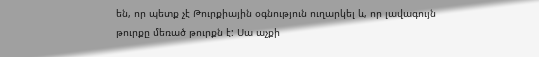են, որ պետք չէ Թուրքիային օգնություն ուղարկել և, որ լավագույն թուրքը մեռած թուրքն է: Սա աչքի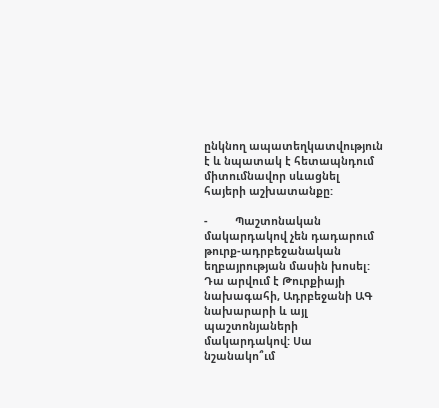ընկնող ապատեղկատվություն է և նպատակ է հետապնդում միտումնավոր սևացնել հայերի աշխատանքը:

-         Պաշտոնական մակարդակով չեն դադարում թուրք-ադրբեջանական եղբայրության մասին խոսել: Դա արվում է Թուրքիայի նախագահի, Ադրբեջանի ԱԳ նախարարի և այլ պաշտոնյաների մակարդակով: Սա նշանակո՞ւմ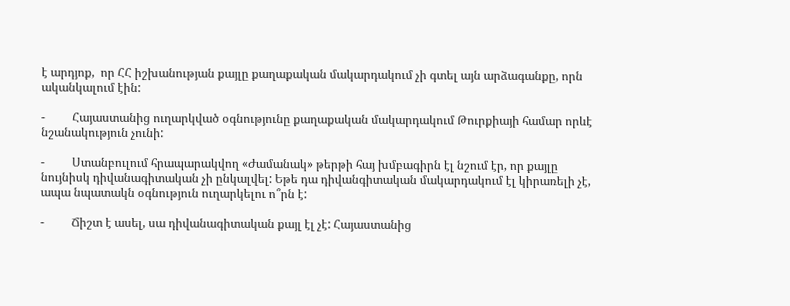է արդյոք,  որ ՀՀ իշխանության քայլը քաղաքական մակարդակում չի գտել այն արձագանքը, որն ականկալում էին:

-         Հայաստանից ուղարկված օգնությունը քաղաքական մակարդակում Թուրքիայի համար որևէ նշանակություն չունի:

-         Ստանբուլում հրապարակվող «Ժամանակ» թերթի հայ խմբագիրն էլ նշում էր, որ քայլը նույնիսկ դիվանագիտական չի ընկալվել: Եթե դա դիվանգիտական մակարդակում էլ կիրառելի չէ, ապա նպատակն օգնություն ուղարկելու ո՞րն է:

-         Ճիշտ է ասել, սա դիվանագիտական քայլ էլ չէ: Հայաստանից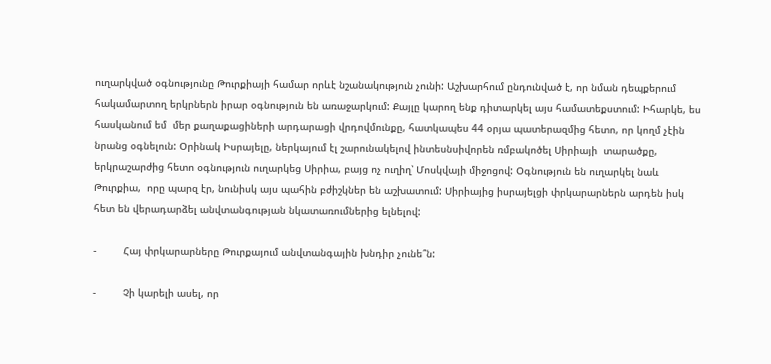ուղարկված օգնությունը Թուրքիայի համար որևէ նշանակություն չունի: Աշխարհում ընդունված է, որ նման դեպքերում հակամարտող երկրներն իրար օգնություն են առաջարկում: Քայլը կարող ենք դիտարկել այս համատեքստում: Իհարկե, ես հասկանում եմ  մեր քաղաքացիների արդարացի վրդովմունքը, հատկապես 44 օրյա պատերազմից հետո, որ կողմ չէին նրանց օգնելուն: Օրինակ Իսրայելը, ներկայում էլ շարունակելով ինտեսնսիվորեն ռմբակոծել Սիրիայի  տարածքը, երկրաշարժից հետո օգնություն ուղարկեց Սիրիա, բայց ոչ ուղիղ՝ Մոսկվայի միջոցով: Օգնություն են ուղարկել նաև Թուրքիա,  որը պարզ էր, նունիսկ այս պահին բժիշկներ են աշխատում: Սիրիայից իսրայելցի փրկարարներն արդեն իսկ հետ են վերադարձել անվտանգության նկատառումներից ելնելով:

-         Հայ փրկարարները Թուրքայում անվտանգային խնդիր չունե՞ն:

-         Չի կարելի ասել, որ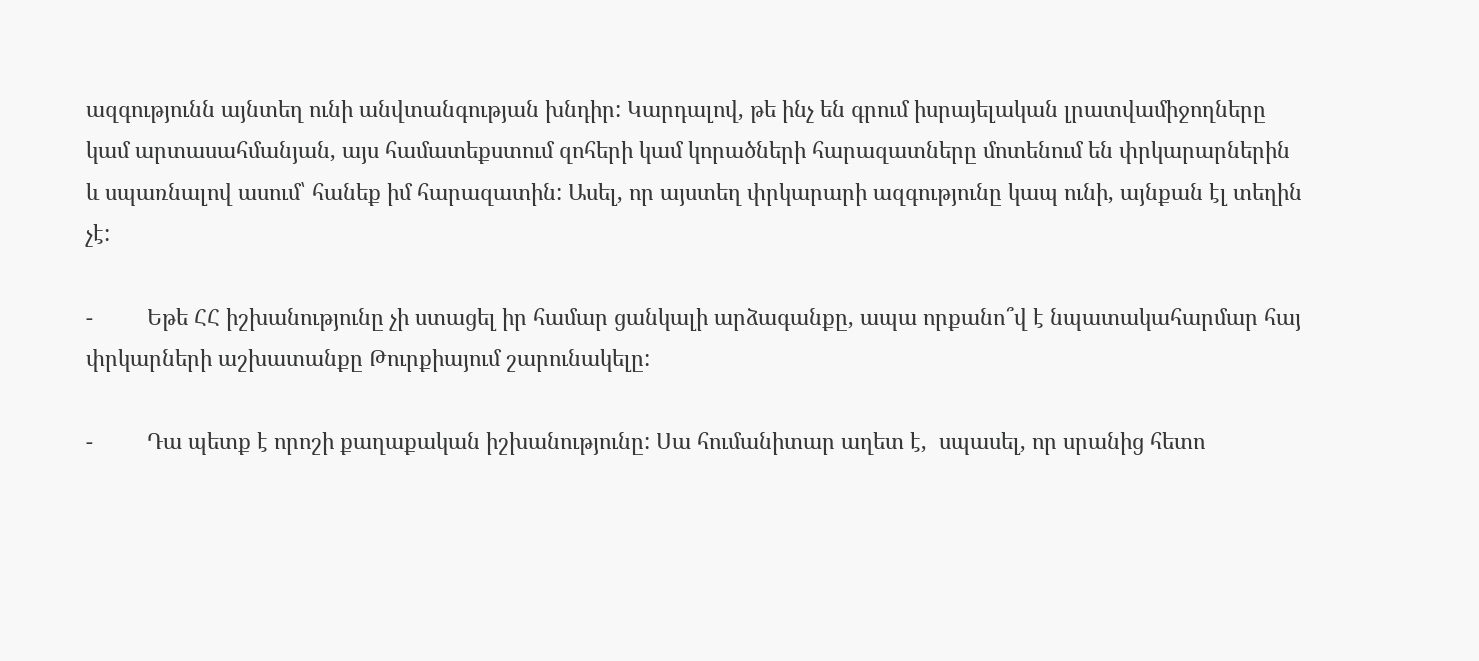ազգությունն այնտեղ ունի անվտանգության խնդիր: Կարդալով, թե ինչ են գրում իսրայելական լրատվամիջողները կամ արտասահմանյան, այս համատեքստում զոհերի կամ կորածների հարազատները մոտենում են փրկարարներին և սպառնալով ասում՝ հանեք իմ հարազատին: Ասել, որ այստեղ փրկարարի ազգությունը կապ ունի, այնքան էլ տեղին չէ:

-         Եթե ՀՀ իշխանությունը չի ստացել իր համար ցանկալի արձագանքը, ապա որքանո՞վ է նպատակահարմար հայ փրկարների աշխատանքը Թուրքիայում շարունակելը:

-         Դա պետք է որոշի քաղաքական իշխանությունը: Սա հումանիտար աղետ է,  սպասել, որ սրանից հետո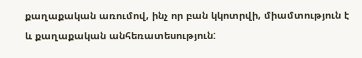քաղաքական առումով, ինչ որ բան կկոտրվի, միամտություն է և քաղաքական անհեռատեսություն: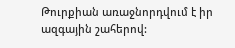Թուրքիան առաջնորդվում է իր ազգային շահերով: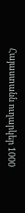Հայաստանն ուղարկեր 1000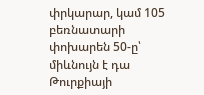փրկարար, կամ 105 բեռնատարի փոխարեն 50-ը՝ միևնույն է դա Թուրքիայի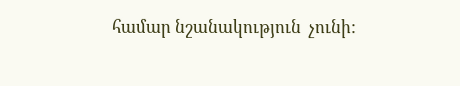համար նշանակություն  չունի: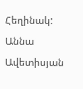Հեղինակ: Աննա Ավետիսյան